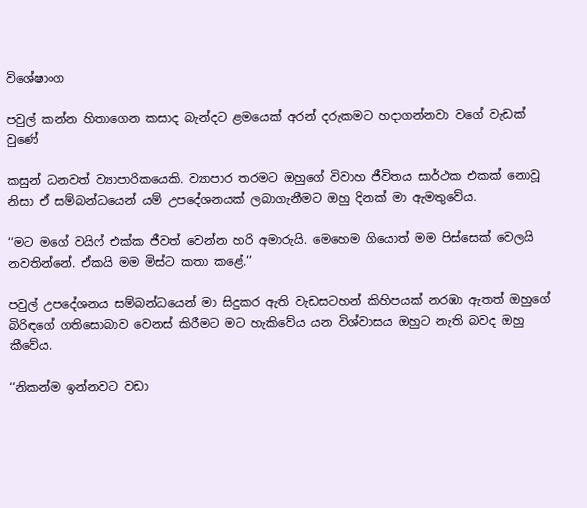විශේෂාංග

පවුල් කන්න හිතාගෙන කසාද බැන්දට ළමයෙක් අරන් දරුකමට හදාගන්නවා වගේ වැඩක් වුණේ

කසුන් ධනවත් ව්‍යාපාරිකයෙකි. ව්‍යාපාර තරමට ඔහුගේ විවාහ ජීවිතය සාර්ථක එකක් නොවූ නිසා ඒ සම්බන්ධයෙන් යම් උපදේශනයක් ලබාගැනීමට ඔහු දිනක් මා ඇමතුවේය.

‘‘මට මගේ වයිෆ් එක්ක ජීවත් වෙන්න හරි අමාරුයි. මෙහෙම ගියොත් මම පිස්සෙක් වෙලයි නවතින්නේ. ඒකයි මම මිස්ට කතා කළේ.’’

පවුල් උපදේශනය සම්බන්ධයෙන් මා සිදුකර ඇති වැඩසටහන් කිහිපයක් නරඹා ඇතත් ඔහුගේ බිරිඳගේ ගතිසොබාව වෙනස් කිරීමට මට හැකිවේය යන විශ්වාසය ඔහුට නැති බවද ඔහු කීවේය.

‘‘නිකන්ම ඉන්නවට වඩා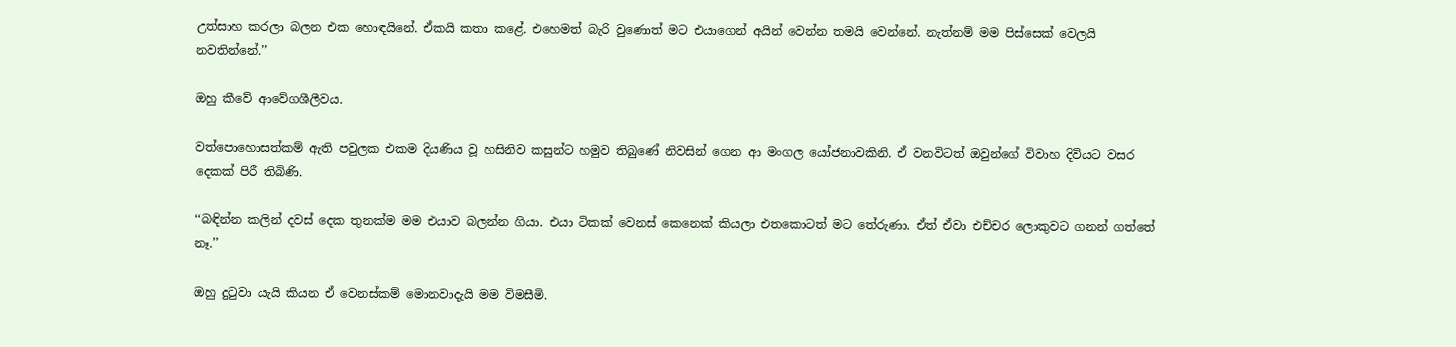උත්සාහ කරලා බලන එක හොඳයිනේ. ඒකයි කතා කළේ. එහෙමත් බැරි වුණොත් මට එයාගෙන් අයින් වෙන්න තමයි වෙන්නේ. නැත්නම් මම පිස්සෙක් වෙලයි නවතින්නේ.’’

ඔහු කීවේ ආවේගශීලීවය.

වත්පොහොසත්කම් ඇති පවුලක එකම දියණිය වූ හසිනිව කසුන්ට හමුව තිබුණේ නිවසින් ගෙන ආ මංගල යෝජනාවකිනි. ඒ වනවිටත් ඔවුන්ගේ විවාහ දිවියට වසර දෙකක් පිරී තිබිණි.

‘‘බඳින්න කලින් දවස් දෙක තුනක්ම මම එයාව බලන්න ගියා. එයා ටිකක් වෙනස් කෙනෙක් කියලා එතකොටත් මට තේරුණා. ඒත් ඒවා එච්චර ලොකුවට ගනන් ගත්තේ නෑ.’’

ඔහු දුටුවා යැයි කියන ඒ වෙනස්කම් මොනවාදැයි මම විමසීමි.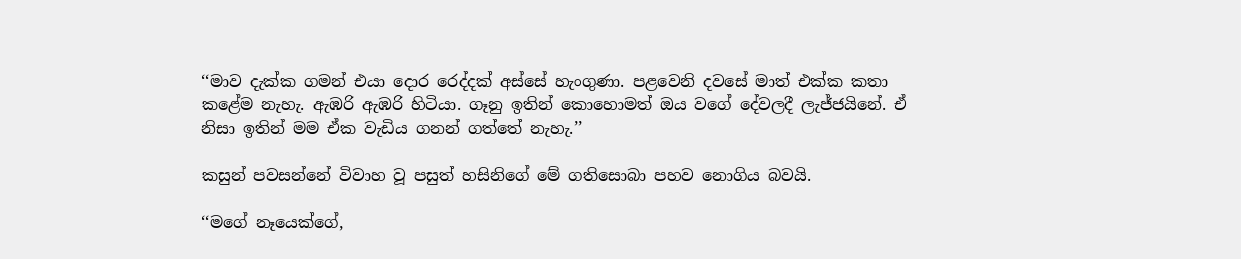‘‘මාව දැක්ක ගමන් එයා දොර රෙද්දක් අස්සේ හැංගුණා. පළවෙනි දවසේ මාත් එක්ක කතා කළේම නැහැ. ඇඹරි ඇඹරි හිටියා. ගෑනු ඉතින් කොහොමත් ඔය වගේ දේවලදී ලැජ්ජයිනේ. ඒ නිසා ඉතින් මම ඒක වැඩිය ගනන් ගත්තේ නැහැ.’’

කසුන් පවසන්නේ විවාහ වූ පසුත් හසිනිගේ මේ ගතිසොබා පහව නොගිය බවයි.

‘‘මගේ නෑයෙක්ගේ,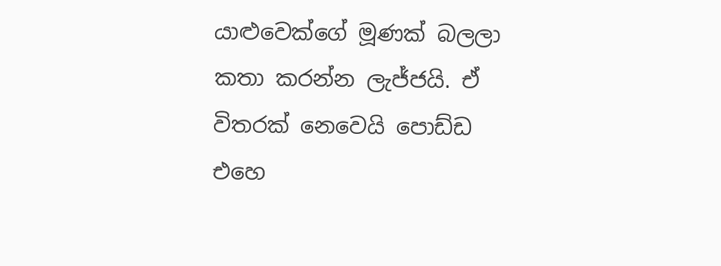යාළුවෙක්ගේ මූණක් බලලා කතා කරන්න ලැජ්ජයි. ඒ විතරක් නෙවෙයි පොඩ්ඩ එහෙ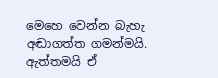මෙහෙ වෙන්න බැහැ අඬාගත්ත ගමන්මයි. ඇත්තමයි ඒ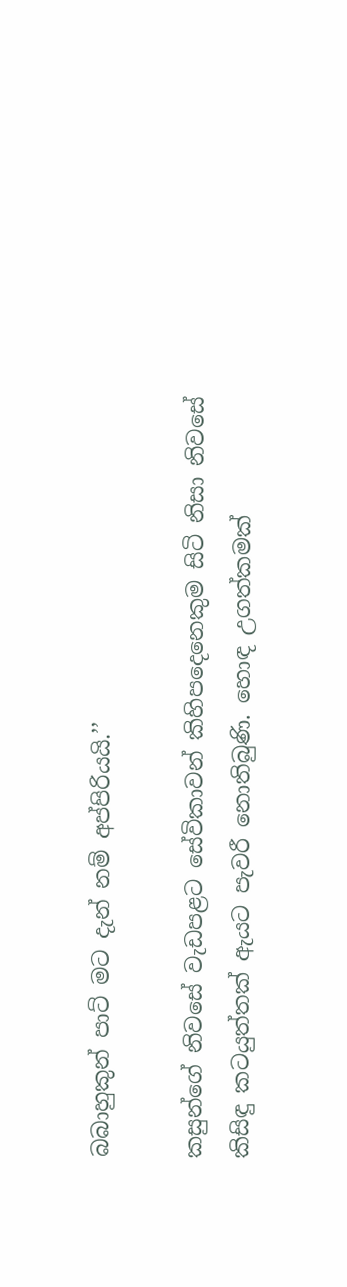බබාහුකුන් පාට් මට දැන් නම් අප්පිරියයි.’’

කසුන්ගේ නිවසේ වැඩපළට සේවිකාවන් කිහිපදෙනෙකුම සිටි නිසා නිවසේ කිසිඳු කටයුත්තක් ඇයට පැවරී නොතිබුණි. හොඳ උගත්කමක්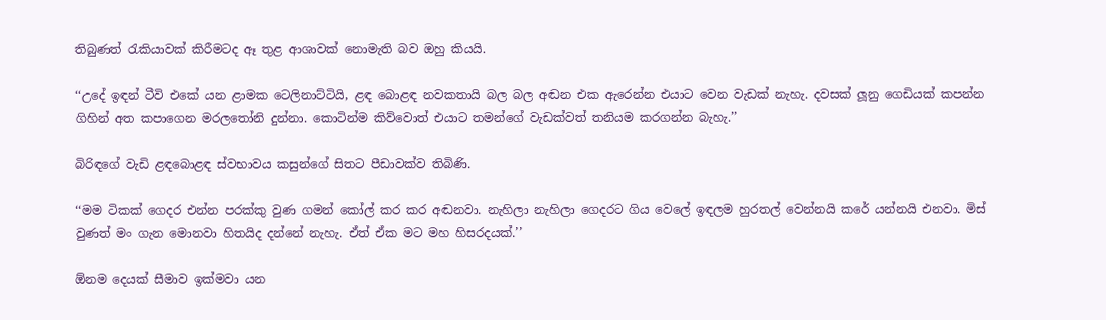තිබුණත් රැකියාවක් කිරීමටද ඈ තුළ ආශාවක් නොමැති බව ඔහු කියයි.

‘‘උදේ ඉඳන් ටීවි එකේ යන ළාමක ටෙලිනාට්ටියි, ළඳ බොළඳ නවකතායි බල බල අඬන එක ඇරෙන්න එයාට වෙන වැඩක් නැහැ. දවසක් ලූනු ගෙඩියක් කපන්න ගිහින් අත කපාගෙන මරලතෝනි දුන්නා. කොටින්ම කිව්වොත් එයාට තමන්ගේ වැඩක්වත් තනියම කරගන්න බැහැ.’’

බිරිඳගේ වැඩි ළඳබොළඳ ස්වභාවය කසුන්ගේ සිතට පීඩාවක්ව තිබිණි.

‘‘මම ටිකක් ගෙදර එන්න පරක්කු වුණ ගමන් කෝල් කර කර අඬනවා. නැහිලා නැහිලා ගෙදරට ගිය වෙලේ ඉඳලම හුරතල් වෙන්නයි කරේ යන්නයි එනවා. මිස් වුණත් මං ගැන මොනවා හිතයිද දන්නේ නැහැ. ඒත් ඒක මට මහ හිසරදයක්.’’

ඕනම දෙයක් සීමාව ඉක්මවා යන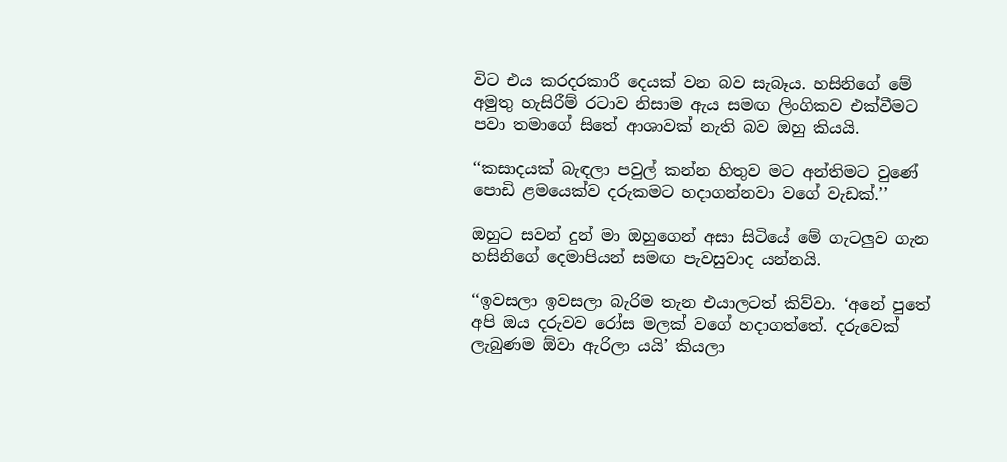විට එය කරදරකාරී දෙයක් වන බව සැබෑය. හසිනිගේ මේ අමුතු හැසිරීම් රටාව නිසාම ඇය සමඟ ලිංගිකව එක්වීමට පවා තමාගේ සිතේ ආශාවක් නැති බව ඔහු කියයි.

‘‘කසාදයක් බැඳලා පවුල් කන්න හිතුව මට අන්තිමට වුණේ පොඩි ළමයෙක්ව දරුකමට හදාගන්නවා වගේ වැඩක්.’’

ඔහුට සවන් දුන් මා ඔහුගෙන් අසා සිටියේ මේ ගැටලුව ගැන හසිනිගේ දෙමාපියන් සමඟ පැවසුවාද යන්නයි.

‘‘ඉවසලා ඉවසලා බැරිම තැන එයාලටත් කිව්වා. ‘අනේ පුතේ අපි ඔය දරුවව රෝස මලක් වගේ හදාගත්තේ. දරුවෙක් ලැබුණම ඕවා ඇරිලා යයි’ කියලා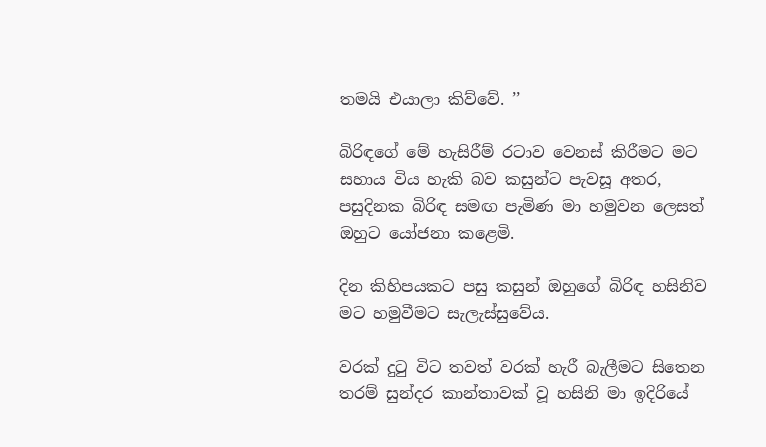තමයි එයාලා කිව්වේ. ’’

බිරිඳගේ මේ හැසිරීම් රටාව වෙනස් කිරීමට මට සහාය විය හැකි බව කසුන්ට පැවසූ අතර, පසුදිනක බිරිඳ සමඟ පැමිණ මා හමුවන ලෙසත් ඔහුට යෝජනා කළෙමි.

දින කිහිපයකට පසු කසුන් ඔහුගේ බිරිඳ හසිනිව මට හමුවීමට සැලැස්සුවේය.

වරක් දුටු විට තවත් වරක් හැරී බැලීමට සිතෙන තරම් සුන්දර කාන්තාවක් වූ හසිනි මා ඉදිරියේ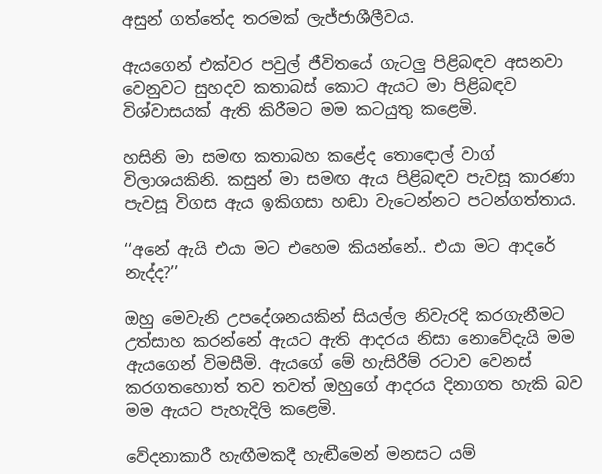අසුන් ගත්තේද තරමක් ලැජ්ජාශීලීවය.

ඇයගෙන් එක්වර පවුල් ජීවිතයේ ගැටලු පිළිබඳව අසනවා වෙනුවට සුහදව කතාබස් කොට ඇයට මා පිළිබඳව විශ්වාසයක් ඇති කිරීමට මම කටයුතු කළෙමි.

හසිනි මා සමඟ කතාබහ කළේද තොඳොල් වාග් විලාශයකිනි. කසුන් මා සමඟ ඇය පිළිබඳව පැවසූ කාරණා පැවසූ විගස ඇය ඉකිගසා හඬා වැටෙන්නට පටන්ගත්තාය.

‘‘අනේ ඇයි එයා මට එහෙම කියන්නේ.. එයා මට ආදරේ නැද්ද?’’

ඔහු මෙවැනි උපදේශනයකින් සියල්ල නිවැරදි කරගැනීමට උත්සාහ කරන්නේ ඇයට ඇති ආදරය නිසා නොවේදැයි මම ඇයගෙන් විමසීමි. ඇයගේ මේ හැසිරීම් රටාව වෙනස් කරගතහොත් තව තවත් ඔහුගේ ආදරය දිනාගත හැකි බව මම ඇයට පැහැදිලි කළෙමි.

වේදනාකාරී හැඟීමකදී හැඬීමෙන් මනසට යම්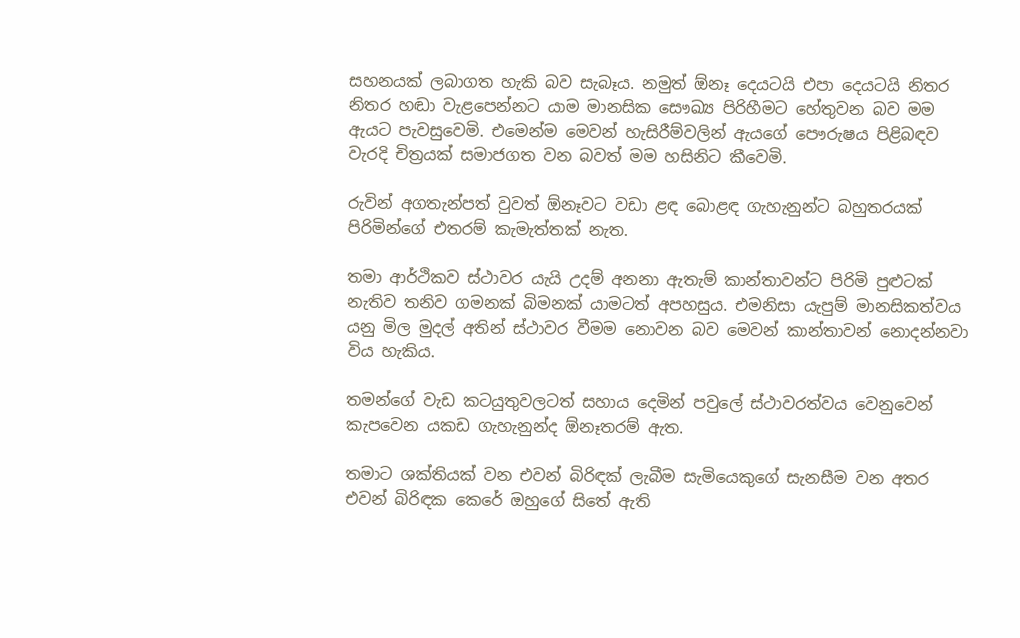සහනයක් ලබාගත හැකි බව සැබෑය. නමුත් ඕනෑ දෙයටයි එපා දෙයටයි නිතර නිතර හඬා වැළපෙන්නට යාම මානසික සෞඛ්‍ය පිරිහීමට හේතුවන බව මම ඇයට පැවසුවෙමි. එමෙන්ම මෙවන් හැසිරීම්වලින් ඇයගේ පෞරුෂය පිළිබඳව වැරදි චිත්‍රයක් සමාජගත වන බවත් මම හසිනිට කීවෙමි.

රුවින් අගතැන්පත් වුවත් ඕනෑවට වඩා ළඳ බොළඳ ගැහැනුන්ට බහුතරයක් පිරිමින්ගේ එතරම් කැමැත්තක් නැත.

තමා ආර්ථිකව ස්ථාවර යැයි උදම් අනනා ඇතැම් කාන්තාවන්ට පිරිමි පුළුටක් නැතිව තනිව ගමනක් බිමනක් යාමටත් අපහසුය. එමනිසා යැපුම් මානසිකත්වය යනු මිල මුදල් අතින් ස්ථාවර වීමම නොවන බව මෙවන් කාන්තාවන් නොදන්නවා විය හැකිය.

තමන්ගේ වැඩ කටයුතුවලටත් සහාය දෙමින් පවුලේ ස්ථාවරත්වය වෙනුවෙන් කැපවෙන යකඩ ගැහැනුන්ද ඕනෑතරම් ඇත.

තමාට ශක්තියක් වන එවන් බිරිඳක් ලැබීම සැමියෙකුගේ සැනසීම වන අතර එවන් බිරිඳක කෙරේ ඔහුගේ සිතේ ඇති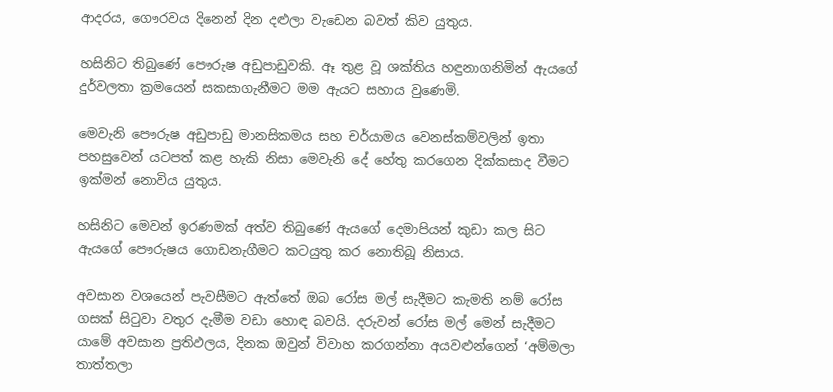ආදරය, ගෞරවය දිනෙන් දින දළුලා වැඩෙන බවත් කිව යුතුය.

හසිනිට තිබුණේ පෞරුෂ අඩුපාඩුවකි. ඈ තුළ වූ ශක්තිය හඳුනාගනිමින් ඇයගේ දුර්වලතා ක්‍රමයෙන් සකසාගැනීමට මම ඇයට සහාය වුණෙමි.

මෙවැනි පෞරුෂ අඩුපාඩු මානසිකමය සහ චර්යාමය වෙනස්කම්වලින් ඉතා පහසුවෙන් යටපත් කළ හැකි නිසා මෙවැනි දේ හේතු කරගෙන දික්කසාද වීමට ඉක්මන් නොවිය යුතුය.

හසිනිට මෙවන් ඉරණමක් අත්ව තිබුණේ ඇයගේ දෙමාපියන් කුඩා කල සිට ඇයගේ පෞරුෂය ගොඩනැගීමට කටයුතු කර නොතිබූ නිසාය.

අවසාන වශයෙන් පැවසීමට ඇත්තේ ඔබ රෝස මල් සැදීමට කැමති නම් රෝස ගසක් සිටුවා වතුර දැමීම වඩා හොඳ බවයි. දරුවන් රෝස මල් මෙන් සැදීමට යාමේ අවසාන ප්‍රතිඵලය, දිනක ඔවුන් විවාහ කරගන්නා අයවළුන්ගෙන් ‘අම්මලා තාත්තලා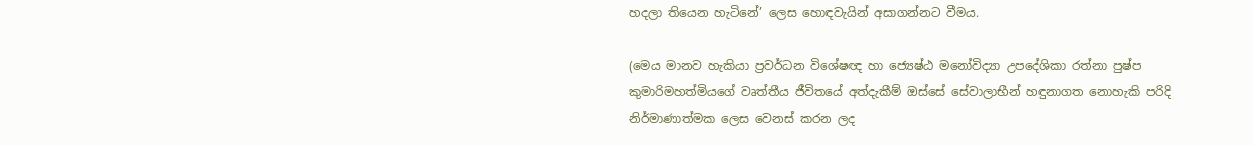හදලා තියෙන හැටිනේ’ ලෙස හොඳවැයින් අසාගන්නට වීමය.

(මෙය මානව හැකියා ප්‍රවර්ධන විශේෂඥ හා ජ්‍යෙෂ්ඨ මනෝවිද්‍යා උපදේශිකා රත්නා පුෂ්ප කුමාරිමහත්මියගේ වෘත්තීය ජීවිතයේ අත්දැකීම් ඔස්සේ සේවාලාභීන් හඳුනාගත නොහැකි පරිදි නිර්මාණාත්මක ලෙස වෙනස් කරන ලද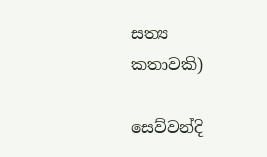සත්‍ය කතාවකි)

සෙව්වන්දි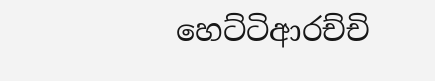හෙට්ටිආරච්චි